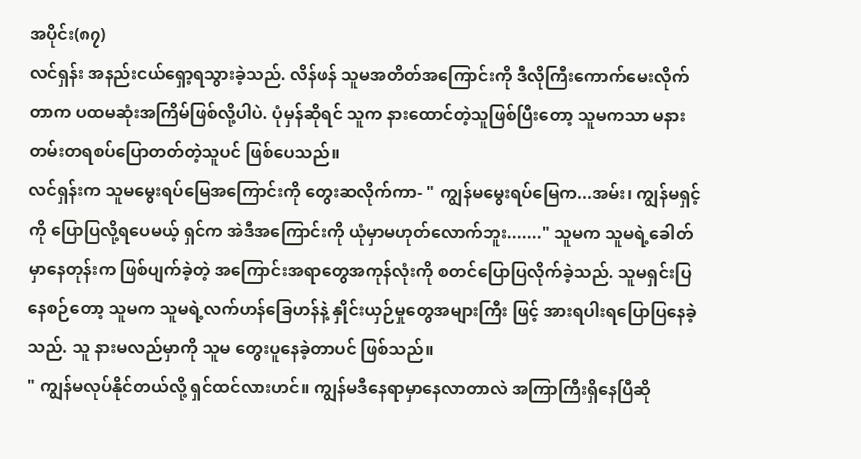အပိုင်း(၈၇)
လင်ရှန်း အနည်းငယ်ရှော့ရသွားခဲ့သည်. လိန်ဖန် သူမအတိတ်အကြောင်းကို ဒီလိုကြီးကောက်မေးလိုက်တာက ပထမဆုံးအကြိမ်ဖြစ်လို့ပါပဲ. ပုံမှန်ဆိုရင် သူက နားထောင်တဲ့သူဖြစ်ပြီးတော့ သူမကသာ မနားတမ်းတရစပ်ပြောတတ်တဲ့သူပင် ဖြစ်ပေသည်။
လင်ရှန်းက သူမမွေးရပ်မြေအကြောင်းကို တွေးဆလိုက်ကာ- " ကျွန်မမွေးရပ်မြေက...အမ်း၊ ကျွန်မရှင့်ကို ပြောပြလို့ရပေမယ့် ရှင်က အဲဒီအကြောင်းကို ယုံမှာမဟုတ်လောက်ဘူး......." သူမက သူမရဲ့ခေါတ်မှာနေတုန်းက ဖြစ်ပျက်ခဲ့တဲ့ အကြောင်းအရာတွေအကုန်လုံးကို စတင်ပြောပြလိုက်ခဲ့သည်. သူမရှင်းပြနေစဉ်တော့ သူမက သူမရဲ့လက်ဟန်ခြေဟန်နဲ့ နှိုင်းယှဉ်မှုတွေအများကြီး ဖြင့် အားရပါးရပြောပြနေခဲ့သည်. သူ နားမလည်မှာကို သူမ တွေးပူနေခဲ့တာပင် ဖြစ်သည်။
" ကျွန်မလုပ်နိုင်တယ်လို့ ရှင်ထင်လားဟင်။ ကျွန်မဒီနေရာမှာနေလာတာလဲ အကြာကြီးရှိနေပြီဆို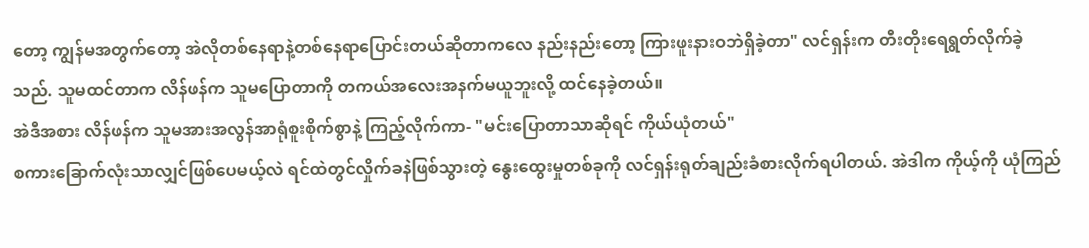တော့ ကျွန်မအတွက်တော့ အဲလိုတစ်နေရာနဲ့တစ်နေရာပြောင်းတယ်ဆိုတာကလေ နည်းနည်းတော့ ကြားဖူးနားဝဘဲရှိခဲ့တာ" လင်ရှန်းက တီးတိုးရေရွတ်လိုက်ခဲ့သည်. သူမထင်တာက လိန်ဖန်က သူမပြောတာကို တကယ်အလေးအနက်မယူဘူးလို့ ထင်နေခဲ့တယ်။
အဲဒီအစား လိန်ဖန်က သူမအားအလွန်အာရုံစူးစိုက်စွာနဲ့ ကြည့်လိုက်ကာ- "မင်းပြောတာသာဆိုရင် ကိုယ်ယုံတယ်"
စကားခြောက်လုံးသာလျှင်ဖြစ်ပေမယ့်လဲ ရင်ထဲတွင်လှိုက်ခနဲဖြစ်သွားတဲ့ နွေးထွေးမှုတစ်ခုကို လင်ရှန်းရုတ်ချည်းခံစားလိုက်ရပါတယ်. အဲဒါက ကိုယ့်ကို ယုံကြည်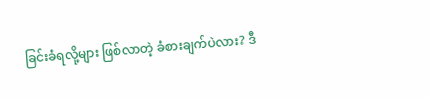ခြင်းခံရလို့များ ဖြစ်လာတဲ့ ခံစားချက်ပဲလား? ဒီ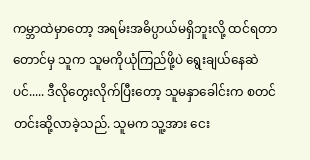ကမ္ဘာထဲမှာတော့ အရမ်းအဓိပ္ပာယ်မရှိဘူးလို့ ထင်ရတာတောင်မှ သူက သူမကိုယုံကြည်ဖို့ပဲ ရွေးချယ်နေဆဲပင်..... ဒီလိုတွေးလိုက်ပြီးတော့ သူမနှာခေါင်းက စတင်တင်းဆို့လာခဲ့သည်. သူမက သူ့အား ငေး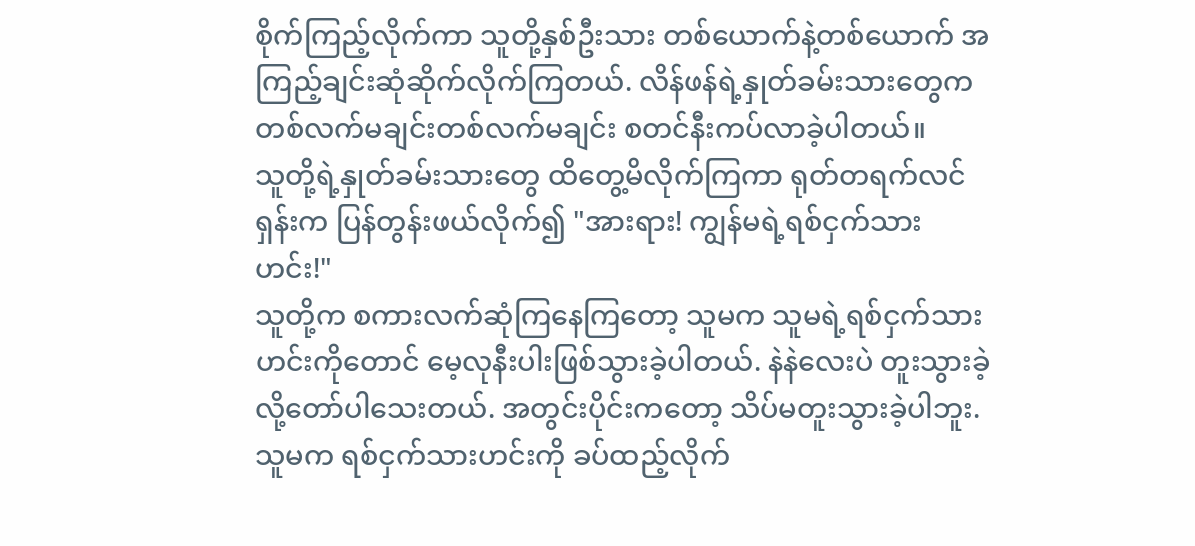စိုက်ကြည့်လိုက်ကာ သူတို့နှစ်ဦးသား တစ်ယောက်နဲ့တစ်ယောက် အကြည့်ချင်းဆုံဆိုက်လိုက်ကြတယ်. လိန်ဖန်ရဲ့နှုတ်ခမ်းသားတွေက တစ်လက်မချင်းတစ်လက်မချင်း စတင်နီးကပ်လာခဲ့ပါတယ်။
သူတို့ရဲ့နှုတ်ခမ်းသားတွေ ထိတွေ့မိလိုက်ကြကာ ရုတ်တရက်လင်ရှန်းက ပြန်တွန်းဖယ်လိုက်၍ "အားရား! ကျွန်မရဲ့ရစ်ငှက်သားဟင်း!"
သူတို့က စကားလက်ဆုံကြနေကြတော့ သူမက သူမရဲ့ရစ်ငှက်သားဟင်းကိုတောင် မေ့လုနီးပါးဖြစ်သွားခဲ့ပါတယ်. နဲနဲလေးပဲ တူးသွားခဲ့လို့တော်ပါသေးတယ်. အတွင်းပိုင်းကတော့ သိပ်မတူးသွားခဲ့ပါဘူး. သူမက ရစ်ငှက်သားဟင်းကို ခပ်ထည့်လိုက်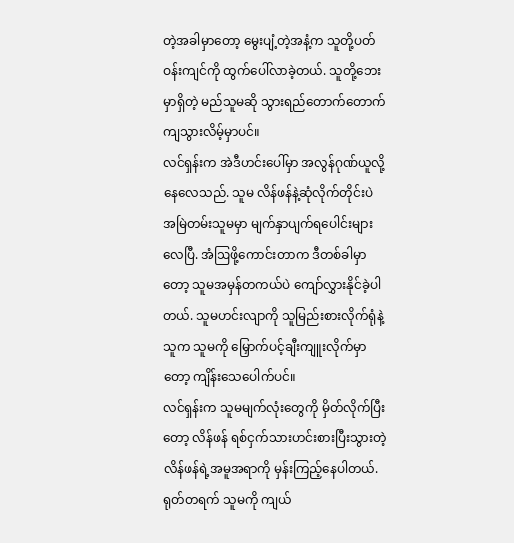တဲ့အခါမှာတော့ မွေးပျံ့တဲ့အနံ့က သူတို့ပတ်ဝန်းကျင်ကို ထွက်ပေါ်လာခဲ့တယ်. သူတို့ဘေးမှာရှိတဲ့ မည်သူမဆို သွားရည်တောက်တောက်ကျသွားလိမ့်မှာပင်။
လင်ရှန်းက အဲဒီဟင်းပေါ်မှာ အလွန်ဂုဏ်ယူလို့ နေလေသည်. သူမ လိန်ဖန်နဲ့ဆုံလိုက်တိုင်းပဲ အမြဲတမ်းသူမမှာ မျက်နှာပျက်ရပေါင်းများလေပြီ. အံဩဖို့ကောင်းတာက ဒီတစ်ခါမှာတော့ သူမအမှန်တကယ်ပဲ ကျော်လွှားနိုင်ခဲ့ပါတယ်. သူမဟင်းလျာကို သူမြည်းစားလိုက်ရုံနဲ့ သူက သူမကို မြှောက်ပင့်ချီးကျူးလိုက်မှာတော့ ကျိန်းသေပေါက်ပင်။
လင်ရှန်းက သူမမျက်လုံးတွေကို မှိတ်လိုက်ပြီးတော့ လိန်ဖန် ရစ်ငှက်သားဟင်းစားပြီးသွားတဲ့ လိန်ဖန်ရဲ့အမူအရာကို မှန်းကြည့်နေပါတယ်. ရုတ်တရက် သူမကို ကျယ်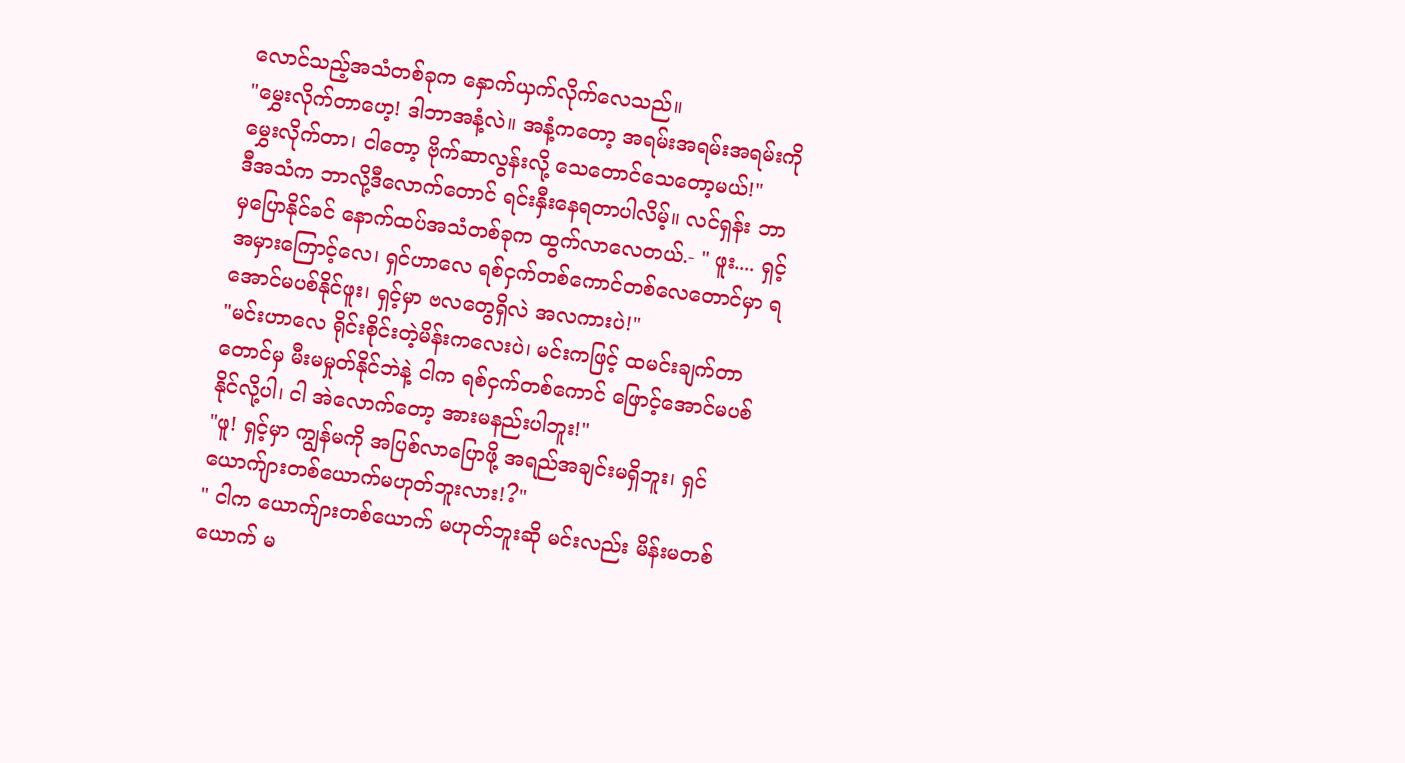လောင်သည့်အသံတစ်ခုက နှောက်ယှက်လိုက်လေသည်။
"မွှေးလိုက်တာဟေ့! ဒါဘာအနံ့လဲ။ အနံ့ကတော့ အရမ်းအရမ်းအရမ်းကို မွှေးလိုက်တာ၊ ငါတော့ ဗိုက်ဆာလွန်းလို့ သေတောင်သေတော့မယ်!"
ဒီအသံက ဘာလို့ဒီလောက်တောင် ရင်းနှီးနေရတာပါလိမ့်။ လင်ရှန်း ဘာမှပြောနိုင်ခင် နောက်ထပ်အသံတစ်ခုက ထွက်လာလေတယ်.- " ဖူး.... ရှင့်အမှားကြောင့်လေ၊ ရှင်ဟာလေ ရစ်ငှက်တစ်ကောင်တစ်လေတောင်မှာ ရအောင်မပစ်နိုင်ဖူး၊ ရှင့်မှာ ဗလတွေရှိလဲ အလကားပဲ!"
"မင်းဟာလေ ရိုင်းစိုင်းတဲ့မိန်းကလေးပဲ၊ မင်းကဖြင့် ထမင်းချက်တာတောင်မှ မီးမမှုတ်နိုင်ဘဲနဲ့ ငါက ရစ်ငှက်တစ်ကောင် ဖြောင့်အောင်မပစ်နိုင်လို့ပါ၊ ငါ အဲလောက်တော့ အားမနည်းပါဘူး!"
"ဖူ! ရှင့်မှာ ကျွန်မကို အပြစ်လာပြောဖို့ အရည်အချင်းမရှိဘူး၊ ရှင် ယောက်ျားတစ်ယောက်မဟုတ်ဘူးလား!?"
" ငါက ယောက်ျားတစ်ယောက် မဟုတ်ဘူးဆို မင်းလည်း မိန်းမတစ်ယောက် မ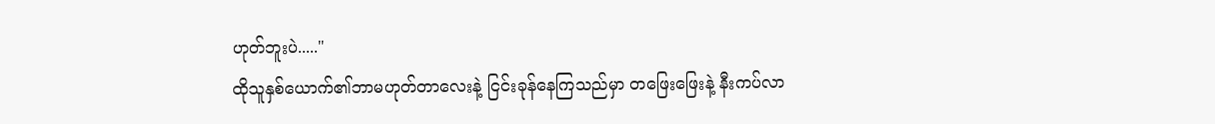ဟုတ်ဘူးပဲ....."
ထိုသူနှစ်ယောက်၏ဘာမဟုတ်တာလေးနဲ့ ငြင်းခုန်နေကြသည်မှာ တဖြေးဖြေးနဲ့ နီးကပ်လာ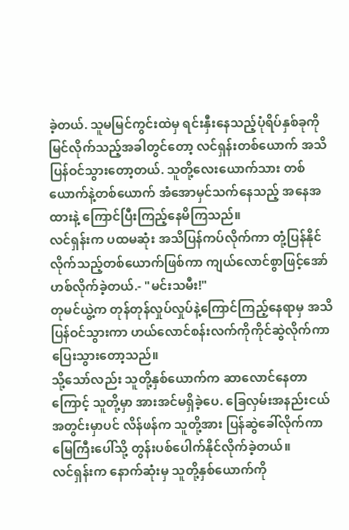ခဲ့တယ်. သူမမြင်ကွင်းထဲမှ ရင်းနှီးနေသည့်ပုံရိပ်နှစ်ခုကို မြင်လိုက်သည့်အခါတွင်တော့ လင်ရှန်းတစ်ယောက် အသိပြန်ဝင်သွားတော့တယ်. သူတို့လေးယောက်သား တစ်ယောက်နဲ့တစ်ယောက် အံအောမှင်သက်နေသည့် အနေအထားနဲ့ ကြောင်ပြီးကြည့်နေမိကြသည်။
လင်ရှန်းက ပထမဆုံး အသိပြန်ကပ်လိုက်ကာ တုံ့ပြန်နိုင်လိုက်သည့်တစ်ယောက်ဖြစ်ကာ ကျယ်လောင်စွာဖြင့်အော်ဟစ်လိုက်ခဲ့တယ်.- "မင်းသမီး!"
တုမင်ယွဲ့က တုန်တုန်လှုပ်လှုပ်နဲ့ကြောင်ကြည့်နေရာမှ အသိပြန်ဝင်သွားကာ ဟယ်လောင်စန်းလက်ကိုကိုင်ဆွဲလိုက်ကာ ပြေးသွားတော့သည်။
သို့သော်လည်း သူတို့နှစ်ယောက်က ဆာလောင်နေတာကြောင့် သူတို့မှာ အားအင်မရှိခဲ့ပေ. ခြေလှမ်းအနည်းငယ်အတွင်းမှာပင် လိန်ဖန်က သူတို့အား ပြန်ဆွဲခေါ်လိုက်ကာ မြေကြီးပေါ်သို့ တွန်းပစ်ပေါက်နိုင်လိုက်ခဲ့တယ်။
လင်ရှန်းက နောက်ဆုံးမှ သူတို့နှစ်ယောက်ကို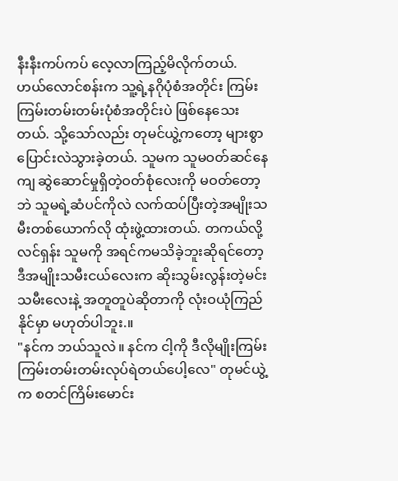နီးနီးကပ်ကပ် လေ့လာကြည့်မိလိုက်တယ်. ဟယ်လောင်စန်းက သူ့ရဲ့နဂိုပုံစံအတိုင်း ကြမ်းကြမ်းတမ်းတမ်းပုံစံအတိုင်းပဲ ဖြစ်နေသေးတယ်. သို့သော်လည်း တုမင်ယွဲ့ကတော့ များစွာပြောင်းလဲသွားခဲ့တယ်. သူမက သူမဝတ်ဆင်နေကျ ဆွဲဆောင်မှုရှိတဲ့ဝတ်စုံလေးကို မဝတ်တော့ဘဲ သူမရဲ့ဆံပင်ကိုလဲ လက်ထပ်ပြီးတဲ့အမျိုးသမီးတစ်ယောက်လို ထုံးဖွဲ့ထားတယ်. တကယ်လို့ လင်ရှန်း သူမကို အရင်ကမသိခဲ့ဘူးဆိုရင်တော့ ဒီအမျိုးသမီးငယ်လေးက ဆိုးသွမ်းလွန်းတဲ့မင်းသမီးလေးနဲ့ အတူတူပဲဆိုတာကို လုံးဝယုံကြည်နိုင်မှာ မဟုတ်ပါဘူး.။
"နင်က ဘယ်သူလဲ။ နင်က ငါ့ကို ဒီလိုမျိုးကြမ်းကြမ်းတမ်းတမ်းလုပ်ရဲတယ်ပေါ့လေ" တုမင်ယွဲ့က စတင်ကြိမ်းမောင်း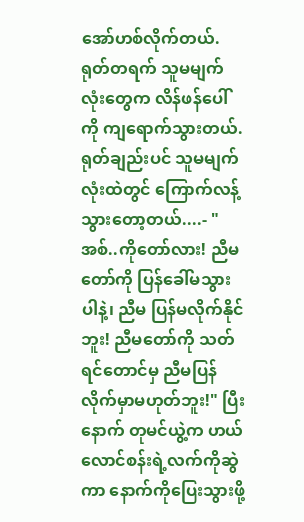အော်ဟစ်လိုက်တယ်. ရုတ်တရက် သူမမျက်လုံးတွေက လိန်ဖန်ပေါ်ကို ကျရောက်သွားတယ်. ရုတ်ချည်းပင် သူမမျက်လုံးထဲတွင် ကြောက်လန့်သွားတော့တယ်....- "အစ်..ကိုတော်လား! ညီမတော်ကို ပြန်ခေါ်မသွားပါနဲ့၊ ညီမ ပြန်မလိုက်နိုင်ဘူး! ညီမတော်ကို သတ်ရင်တောင်မှ ညီမပြန်လိုက်မှာမဟုတ်ဘူး!" ပြီးနောက် တုမင်ယွဲ့က ဟယ်လောင်စန်းရဲ့လက်ကိုဆွဲကာ နောက်ကိုပြေးသွားဖို့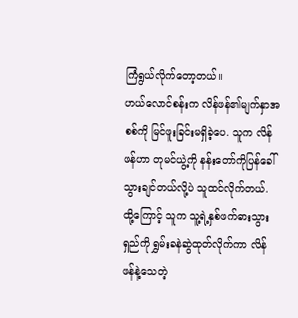ကြံရွယ်လိုက်တော့တယ်။
ဟယ်လောင်စန်းက လိန်ဖန်၏မျက်နှာအစစ်ကို မြင်ဖူးခြင်းမရှိခဲ့ပေ. သူက လိန်ဖန်ဟာ တုမင်ယွဲ့ကို နန်းတော်ကိုပြန်ခေါ်သွားချင်တယ်လို့ပဲ သူထင်လိုက်တယ်. ထို့ကြောင့် သူက သူ့ရဲ့နှစ်ဖက်ဓားသွားရှည်ကို ရွှမ်းခနဲဆွဲထုတ်လိုက်ကာ လိန်ဖန်နဲ့သေတဲ့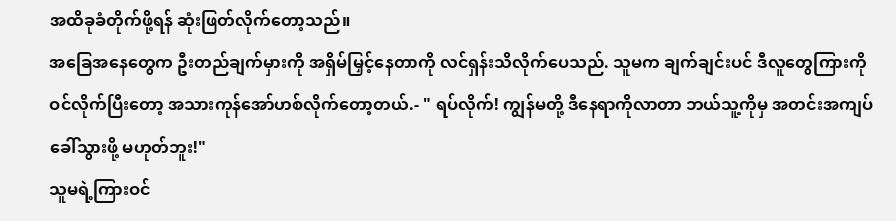အထိခုခံတိုက်ဖို့ရန် ဆုံးဖြတ်လိုက်တော့သည်။
အခြေအနေတွေက ဦးတည်ချက်မှားကို အရှိမ်မြှင့်နေတာကို လင်ရှန်းသိလိုက်ပေသည်. သူမက ချက်ချင်းပင် ဒီလူတွေကြားကို ဝင်လိုက်ပြီးတော့ အသားကုန်အော်ဟစ်လိုက်တော့တယ်.- " ရပ်လိုက်! ကျွန်မတို့ ဒီနေရာကိုလာတာ ဘယ်သူ့ကိုမှ အတင်းအကျပ်ခေါ်သွားဖို့ မဟုတ်ဘူး!"
သူမရဲ့ကြားဝင်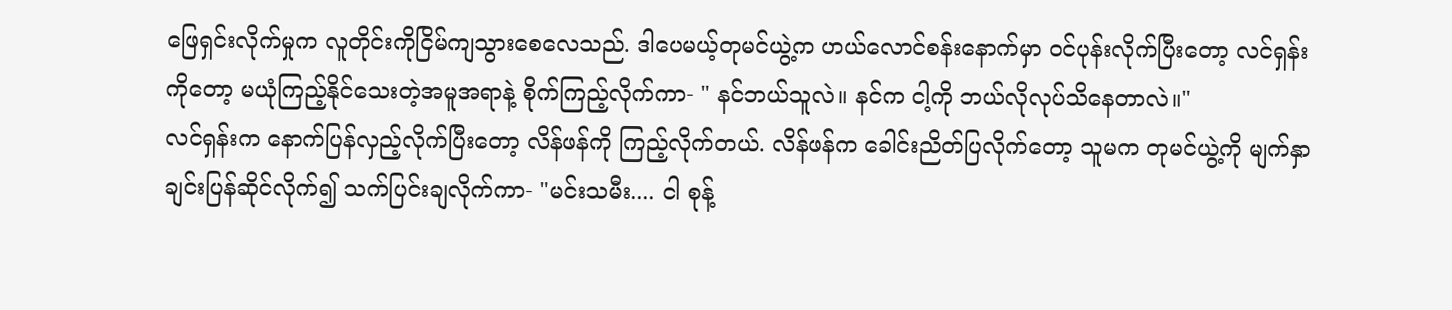ဖြေရှင်းလိုက်မှုက လူတိုင်းကိုငြိမ်ကျသွားစေလေသည်. ဒါပေမယ့်တုမင်ယွဲ့က ဟယ်လောင်စန်းနောက်မှာ ဝင်ပုန်းလိုက်ပြီးတော့ လင်ရှန်းကိုတော့ မယုံကြည့်နိုင်သေးတဲ့အမူအရာနဲ့ စိုက်ကြည့်လိုက်ကာ- " နင်ဘယ်သူလဲ။ နင်က ငါ့ကို ဘယ်လိုလုပ်သိနေတာလဲ။"
လင်ရှန်းက နောက်ပြန်လှည့်လိုက်ပြီးတော့ လိန်ဖန်ကို ကြည့်လိုက်တယ်. လိန်ဖန်က ခေါင်းညိတ်ပြလိုက်တော့ သူမက တုမင်ယွဲ့ကို မျက်နှာချင်းပြန်ဆိုင်လိုက်၍ သက်ပြင်းချလိုက်ကာ- "မင်းသမီး.... ငါ စုန့်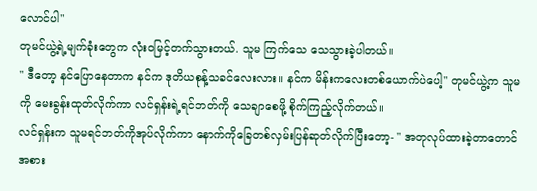လောင်ပါ"
တုမင်ယွဲ့ရဲ့မျက်ခုံးတွေက လုံးဝမြင့်တက်သွားတယ်. သူမ ကြက်သေ သေသွားခဲ့ပါတယ်။
" ဒီတော့ နင်ပြောနေတာက နင်က ဒုတိယစုန့်သခင်လေးလား။ နင်က မိန်းကလေးတစ်ယောက်ပဲပေါ့" တုမင်ယွဲ့က သူမကို မေးခွန်းထုတ်လိုက်ကာ လင်ရှန်းရဲ့ရင်ဘတ်ကို သေချာစေဖို့ စိုက်ကြည့်လိုက်တယ်။
လင်ရှန်းက သူမရင်ဘတ်ကိုအုပ်လိုက်ကာ နောက်ကိုခြေတစ်လှမ်းပြန်ဆုတ်လိုက်ပြီးတော့- " အတုလုပ်ထားခဲ့တာတောင် အစား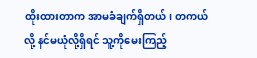ထိုးထားတာက အာမခံချက်ရှိတယ်၊ တကယ်လို့ နင်မယုံလို့ရှိရင် သူ့ကိုမေးကြည့်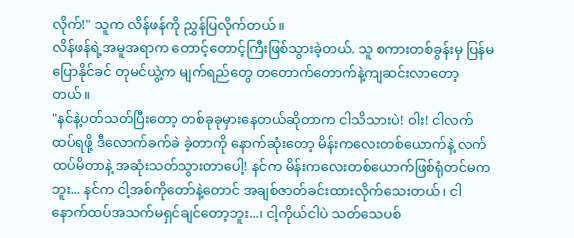လိုက်!" သူက လိန်ဖန်ကို ညွှန်ပြလိုက်တယ်။
လိန်ဖန်ရဲ့အမူအရာက တောင့်တောင့်ကြီးဖြစ်သွားခဲ့တယ်. သူ စကားတစ်ခွန်းမှ ပြန်မပြောနိုင်ခင် တုမင်ယွဲ့က မျက်ရည်တွေ တတောက်တောက်နဲ့ကျဆင်းလာတော့တယ်။
"နင်နဲ့ပတ်သတ်ပြီးတော့ တစ်ခုခုမှားနေတယ်ဆိုတာက ငါသိသားပဲ! ဝါး! ငါလက်ထပ်ရဖို့ ဒီလောက်ခက်ခဲ ခဲ့တာကို နောက်ဆုံးတော့ မိန်းကလေးတစ်ယောက်နဲ့ လက်ထပ်မိတာနဲ့ အဆုံးသတ်သွားတာပေါ့! နင်က မိန်းကလေးတစ်ယောက်ဖြစ်ရုံတင်မကဘူး... နင်က ငါ့အစ်ကိုတော်နဲ့တောင် အချစ်ဇာတ်ခင်းထားလိုက်သေးတယ်၊ ငါနောက်ထပ်အသက်မရှင်ချင်တော့ဘူး...၊ ငါ့ကိုယ်ငါပဲ သတ်သေပစ်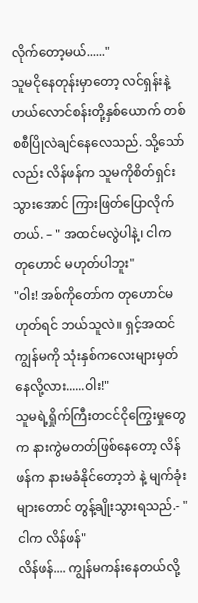လိုက်တော့မယ်......"
သူမငိုနေတုန်းမှာတော့ လင်ရှန်းနဲ့ဟယ်လောင်စန်းတို့နှစ်ယောက် တစ်စစီပြိုလဲချင်နေလေသည်. သို့သော်လည်း လိန်ဖန်က သူမကိုစိတ်ရှင်းသွားအောင် ကြားဖြတ်ပြောလိုက်တယ်. – " အထင်မလွဲပါနဲ့၊ ငါက တုဟောင် မဟုတ်ပါဘူး"
"ဝါး! အစ်ကိုတော်က တုဟောင်မဟုတ်ရင် ဘယ်သူလဲ။ ရှင့်အထင် ကျွန်မကို သုံးနှစ်ကလေးများမှတ်နေလို့လား......ဝါး!"
သူမရဲ့ရှိုက်ကြီးတငင်ငိုကြွေးမှုတွေက နားကွဲမတတ်ဖြစ်နေတော့ လိန်ဖန်က နားမခံနိုင်တော့ဘဲ နဲ့ မျက်ခုံးများတောင် တွန့်ချိုးသွားရသည်.- "ငါက လိန်ဖန်"
လိန်ဖန်.... ကျွန်မကန်းနေတယ်လို့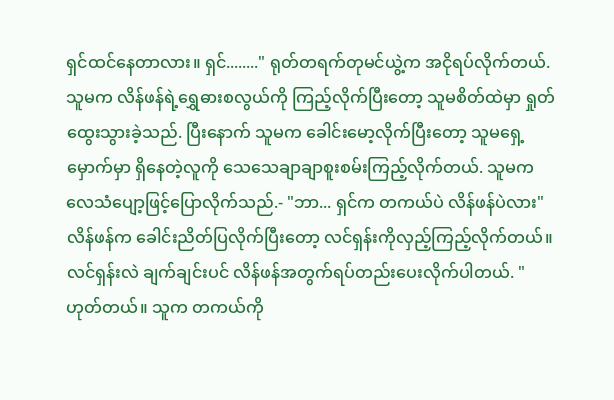ရှင်ထင်နေတာလား။ ရှင်........" ရုတ်တရက်တုမင်ယွဲ့က အငိုရပ်လိုက်တယ်. သူမက လိန်ဖန်ရဲ့ရွှေဓားစလွယ်ကို ကြည့်လိုက်ပြီးတော့ သူမစိတ်ထဲမှာ ရှုတ်ထွေးသွားခဲ့သည်. ပြီးနောက် သူမက ခေါင်းမော့လိုက်ပြီးတော့ သူမရှေ့မှောက်မှာ ရှိနေတဲ့လူကို သေသေချာချာစူးစမ်းကြည့်လိုက်တယ်. သူမက လေသံပျော့ဖြင့်ပြောလိုက်သည်.- "ဘာ... ရှင်က တကယ်ပဲ လိန်ဖန်ပဲလား"
လိန်ဖန်က ခေါင်းညိတ်ပြလိုက်ပြီးတော့ လင်ရှန်းကိုလှည့်ကြည့်လိုက်တယ်။
လင်ရှန်းလဲ ချက်ချင်းပင် လိန်ဖန်အတွက်ရပ်တည်းပေးလိုက်ပါတယ်. " ဟုတ်တယ်။ သူက တကယ်ကို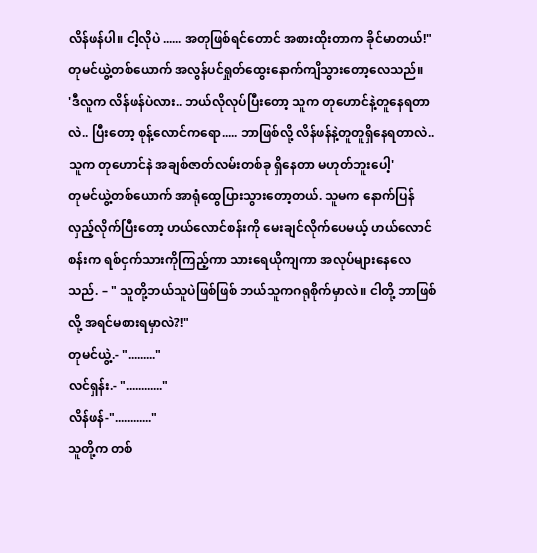လိန်ဖန်ပါ။ ငါ့လိုပဲ ...... အတုဖြစ်ရင်တောင် အစားထိုးတာက ခိုင်မာတယ်!"
တုမင်ယွဲ့တစ်ယောက် အလွန်ပင်ရှုတ်ထွေးနောက်ကျိသွားတော့လေသည်။
'ဒီလူက လိန်ဖန်ပဲလား.. ဘယ်လိုလုပ်ပြီးတော့ သူက တုဟောင်နဲ့တူနေရတာလဲ.. ပြီးတော့ စုန့်လောင်ကရော..... ဘာဖြစ်လို့ လိန်ဖန်နဲ့တူတူရှိနေရတာလဲ.. သူက တုဟောင်နဲ အချစ်ဇာတ်လမ်းတစ်ခု ရှိနေတာ မဟုတ်ဘူးပေါ့'
တုမင်ယွဲ့တစ်ယောက် အာရုံထွေပြားသွားတော့တယ်. သူမက နောက်ပြန်လှည့်လိုက်ပြီးတော့ ဟယ်လောင်စန်းကို မေးချင်လိုက်ပေမယ့် ဟယ်လောင်စန်းက ရစ်ငှက်သားကိုကြည့်ကာ သားရေယိုကျကာ အလုပ်များနေလေသည်. – " သူတို့ဘယ်သူပဲဖြစ်ဖြစ် ဘယ်သူကဂရုစိုက်မှာလဲ။ ငါတို့ ဘာဖြစ်လို့ အရင်မစားရမှာလဲ?!"
တုမင်ယွဲ့.- "........."
လင်ရှန်း.- "............"
လိန်ဖန်-"............"
သူတို့က တစ်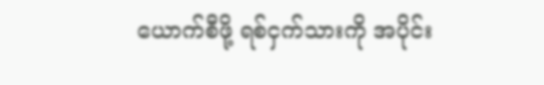ယောက်စီဖို့ ရစ်ငှက်သားကို အပိုင်း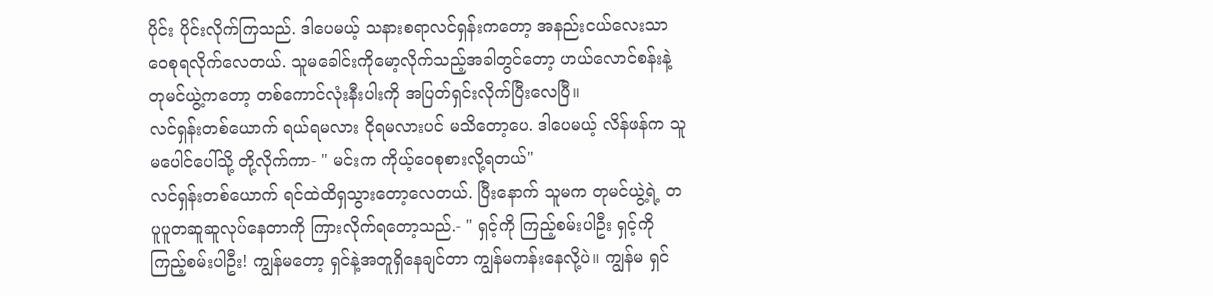ပိုင်း ပိုင်းလိုက်ကြသည်. ဒါပေမယ့် သနားစရာလင်ရှန်းကတော့ အနည်းငယ်လေးသာ ဝေစုရလိုက်လေတယ်. သူမခေါင်းကိုမော့လိုက်သည့်အခါတွင်တော့ ဟယ်လောင်စန်းနဲ့တုမင်ယွဲ့ကတော့ တစ်ကောင်လုံးနီးပါးကို အပြတ်ရှင်းလိုက်ပြီးလေပြီ။
လင်ရှန်းတစ်ယောက် ရယ်ရမလား ငိုရမလားပင် မသိတော့ပေ. ဒါပေမယ့် လိန်ဖန်က သူမပေါင်ပေါ်သို့ တို့လိုက်ကာ- " မင်းက ကိုယ့်ဝေစုစားလို့ရတယ်"
လင်ရှန်းတစ်ယောက် ရင်ထဲထိရှသွားတော့လေတယ်. ပြီးနောက် သူမက တုမင်ယွဲ့ရဲ့ တပူပူတဆူဆူလုပ်နေတာကို ကြားလိုက်ရတော့သည်.- " ရှင့်ကို ကြည့်စမ်းပါဦး ရှင့်ကိုကြည့်စမ်းပါဦး! ကျွန်မတော့ ရှင်နဲ့အတူရှိနေချင်တာ ကျွန်မကန်းနေလို့ပဲ။ ကျွန်မ ရှင်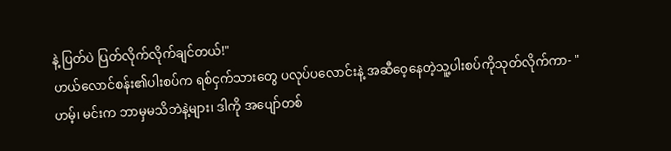နဲ့ ပြတ်ပဲ ပြတ်လိုက်လိုက်ချင်တယ်!"
ဟယ်လောင်စန်း၏ပါးစပ်က ရစ်ငှက်သားတွေ ပလုပ်ပလောင်းနဲ့ အဆီဝေ့နေတဲ့သူ့ပါးစပ်ကိုသုတ်လိုက်ကာ- "ဟမ့်၊ မင်းက ဘာမှမသိဘဲနဲ့များ၊ ဒါကို အပျော်တစ်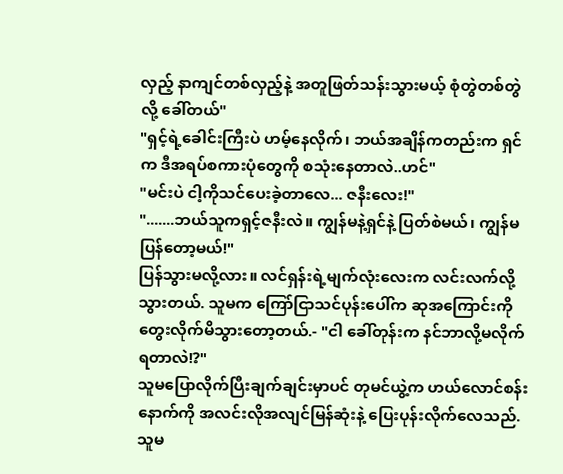လှည့် နာကျင်တစ်လှည့်နဲ့ အတူဖြတ်သန်းသွားမယ့် စုံတွဲတစ်တွဲလို့ ခေါ်တယ်"
"ရှင့်ရဲ့ခေါင်းကြီးပဲ ဟမ့်နေလိုက်၊ ဘယ်အချိန်ကတည်းက ရှင်က ဒီအရပ်စကားပုံတွေကို စသုံးနေတာလဲ..ဟင်"
"မင်းပဲ ငါ့ကိုသင်ပေးခဲ့တာလေ... ဇနီးလေး!"
".......ဘယ်သူကရှင့်ဇနီးလဲ။ ကျွန်မနဲ့ရှင်နဲ့ ပြတ်စဲမယ်၊ ကျွန်မပြန်တော့မယ်!"
ပြန်သွားမလို့လား။ လင်ရှန်းရဲ့မျက်လုံးလေးက လင်းလက်လို့သွားတယ်. သူမက ကြော်ငြာသင်ပုန်းပေါ်က ဆုအကြောင်းကို တွေးလိုက်မိသွားတော့တယ်.- "ငါ ခေါ်တုန်းက နင်ဘာလို့မလိုက်ရတာလဲ!?"
သူမပြောလိုက်ပြီးချက်ချင်းမှာပင် တုမင်ယွဲ့က ဟယ်လောင်စန်းနောက်ကို အလင်းလိုအလျင်မြန်ဆုံးနဲ့ ပြေးပုန်းလိုက်လေသည်. သူမ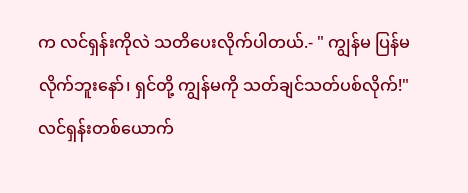က လင်ရှန်းကိုလဲ သတိပေးလိုက်ပါတယ်.- " ကျွန်မ ပြန်မလိုက်ဘူးနော်၊ ရှင်တို့ ကျွန်မကို သတ်ချင်သတ်ပစ်လိုက်!"
လင်ရှန်းတစ်ယောက်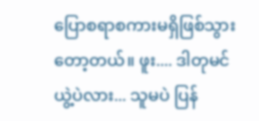ပြောစရာစကားမရှိဖြစ်သွားတော့တယ်။ ဖူး.... ဒါတုမင်ယွဲ့ပဲလား... သူမပဲ ပြန်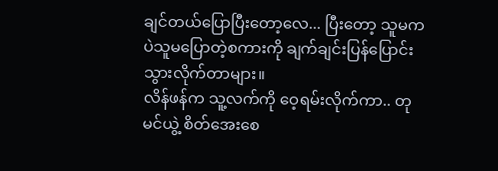ချင်တယ်ပြောပြီးတော့လေ... ပြီးတော့ သူမကပဲသူမပြောတဲ့စကားကို ချက်ချင်းပြန်ပြောင်းသွားလိုက်တာများ။
လိန်ဖန်က သူ့လက်ကို ဝေ့ရမ်းလိုက်ကာ.. တုမင်ယွဲ့ စိတ်အေးစေ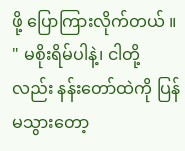ဖို့ ပြောကြားလိုက်တယ် ။ " မစိုးရိမ်ပါနဲ့၊ ငါတို့လည်း နန်းတော်ထဲကို ပြန်မသွားတော့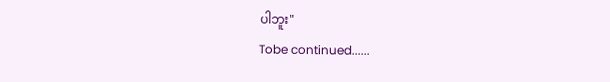ပါဘူး"
Tobe continued......